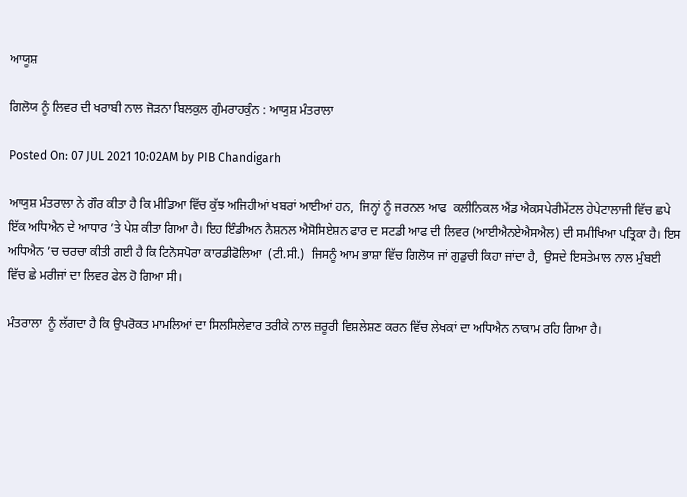ਆਯੂਸ਼

ਗਿਲੋਯ ਨੂੰ ਲਿਵਰ ਦੀ ਖਰਾਬੀ ਨਾਲ ਜੋੜਨਾ ਬਿਲਕੁਲ ਗੁੰਮਰਾਹਕੁੰਨ : ਆਯੁਸ਼ ਮੰਤਰਾਲਾ

Posted On: 07 JUL 2021 10:02AM by PIB Chandigarh

ਆਯੁਸ਼ ਮੰਤਰਾਲਾ ਨੇ ਗੌਰ ਕੀਤਾ ਹੈ ਕਿ ਮੀਡਿਆ ਵਿੱਚ ਕੁੱਝ ਅਜਿਹੀਆਂ ਖਬਰਾਂ ਆਈਆਂ ਹਨ,  ਜਿਨ੍ਹਾਂ ਨੂੰ ਜਰਨਲ ਆਫ  ਕਲੀਨਿਕਲ ਐਂਡ ਐਕਸਪੇਰੀਮੇਂਟਲ ਹੇਪੇਟਾਲਾਜੀ ਵਿੱਚ ਛਪੇ ਇੱਕ ਅਧਿਐਨ ਦੇ ਆਧਾਰ ’ਤੇ ਪੇਸ਼ ਕੀਤਾ ਗਿਆ ਹੈ। ਇਹ ਇੰਡੀਅਨ ਨੈਸ਼ਨਲ ਐਸੋਸਿਏਸ਼ਨ ਫਾਰ ਦ ਸਟਡੀ ਆਫ ਦੀ ਲਿਵਰ (ਆਈਐਨਏਐਸਐਲ) ਦੀ ਸਮੀਖਿਆ ਪਤ੍ਰਿਕਾ ਹੈ। ਇਸ ਅਧਿਐਨ ’ਚ ਚਰਚਾ ਕੀਤੀ ਗਈ ਹੈ ਕਿ ਟਿਨੋਸਪੋਰਾ ਕਾਰਡੀਫੋਲਿਆ  (ਟੀ.ਸੀ.)  ਜਿਸਨੂੰ ਆਮ ਭਾਸ਼ਾ ਵਿੱਚ ਗਿਲੋਯ ਜਾਂ ਗੁਡੁਚੀ ਕਿਹਾ ਜਾਂਦਾ ਹੈ,  ਉਸਦੇ ਇਸਤੇਮਾਲ ਨਾਲ ਮੁੰਬਈ ਵਿੱਚ ਛੇ ਮਰੀਜਾਂ ਦਾ ਲਿਵਰ ਫੇਲ ਹੋ ਗਿਆ ਸੀ।

ਮੰਤਰਾਲਾ  ਨੂੰ ਲੱਗਦਾ ਹੈ ਕਿ ਉਪਰੋਕਤ ਮਾਮਲਿਆਂ ਦਾ ਸਿਲਸਿਲੇਵਾਰ ਤਰੀਕੇ ਨਾਲ ਜ਼ਰੂਰੀ ਵਿਸ਼ਲੇਸ਼ਣ ਕਰਨ ਵਿੱਚ ਲੇਖਕਾਂ ਦਾ ਅਧਿਐਨ ਨਾਕਾਮ ਰਹਿ ਗਿਆ ਹੈ।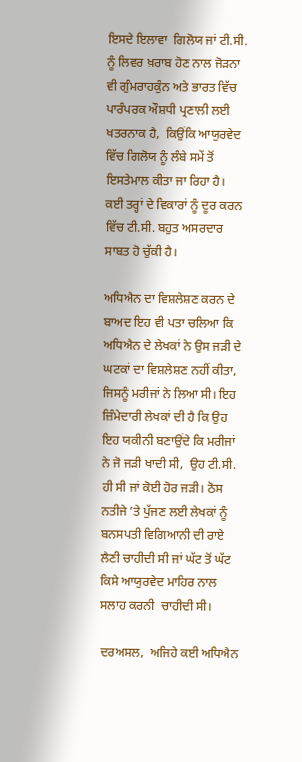ਇਸਦੇ ਇਲਾਵਾ  ਗਿਲੋਯ ਜਾਂ ਟੀ.ਸੀ. ਨੂੰ ਲਿਵਰ ਖ਼ਰਾਬ ਹੋਣ ਨਾਲ ਜੋੜਨਾ  ਵੀ ਗੁੰਮਰਾਹਕੁੰਨ ਅਤੇ ਭਾਰਤ ਵਿੱਚ ਪਾਰੰਪਰਕ ਔਸ਼ਧੀ ਪ੍ਰਣਾਲੀ ਲਈ ਖਤਰਨਾਕ ਹੈ,  ਕਿਉਂਕਿ ਆਯੁਰਵੇਦ ਵਿੱਚ ਗਿਲੋਯ ਨੂੰ ਲੰਬੇ ਸਮੇਂ ਤੋਂ ਇਸਤੇਮਾਲ ਕੀਤਾ ਜਾ ਰਿਹਾ ਹੈ।  ਕਈ ਤਰ੍ਹਾਂ ਦੇ ਵਿਕਾਰਾਂ ਨੂੰ ਦੂਰ ਕਰਨ ਵਿੱਚ ਟੀ.ਸੀ. ਬਹੁਤ ਅਸਰਦਾਰ ਸਾਬਤ ਹੋ ਚੁੱਕੀ ਹੈ।

ਅਧਿਐਨ ਦਾ ਵਿਸ਼ਲੇਸ਼ਣ ਕਰਨ ਦੇ ਬਾਅਦ ਇਹ ਵੀ ਪਤਾ ਚਲਿਆ ਕਿ ਅਧਿਐਨ ਦੇ ਲੇਖਕਾਂ ਨੇ ਉਸ ਜੜੀ ਦੇ ਘਟਕਾਂ ਦਾ ਵਿਸ਼ਲੇਸ਼ਣ ਨਹੀਂ ਕੀਤਾ,  ਜਿਸਨੂੰ ਮਰੀਜਾਂ ਨੇ ਲਿਆ ਸੀ। ਇਹ ਜ਼ਿੰਮੇਦਾਰੀ ਲੇਖਕਾਂ ਦੀ ਹੈ ਕਿ ਉਹ ਇਹ ਯਕੀਨੀ ਬਣਾਉਂਦੇ ਕਿ ਮਰੀਜਾਂ ਨੇ ਜੋ ਜੜੀ ਖਾਦੀ ਸੀ,  ਉਹ ਟੀ.ਸੀ. ਹੀ ਸੀ ਜਾਂ ਕੋਈ ਹੋਰ ਜੜੀ। ਠੋਸ ਨਤੀਜੇ ’ਤੇ ਪੁੱਜਣ ਲਈ ਲੇਖਕਾਂ ਨੂੰ ਬਨਸਪਤੀ ਵਿਗਿਆਨੀ ਦੀ ਰਾਏ ਲੈਣੀ ਚਾਹੀਦੀ ਸੀ ਜਾਂ ਘੱਟ ਤੋਂ ਘੱਟ ਕਿਸੇ ਆਯੁਰਵੇਦ ਮਾਹਿਰ ਨਾਲ ਸਲਾਹ ਕਰਨੀ  ਚਾਹੀਦੀ ਸੀ।

ਦਰਅਸਲ,  ਅਜਿਹੇ ਕਈ ਅਧਿਐਨ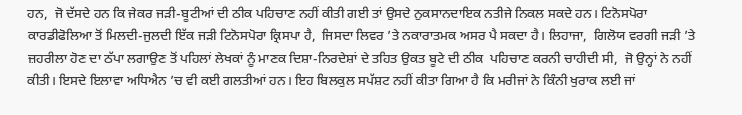ਹਨ,  ਜੋ ਦੱਸਦੇ ਹਨ ਕਿ ਜੇਕਰ ਜੜੀ-ਬੂਟੀਆਂ ਦੀ ਠੀਕ ਪਹਿਚਾਣ ਨਹੀਂ ਕੀਤੀ ਗਈ ਤਾਂ ਉਸਦੇ ਨੁਕਸਾਨਦਾਇਕ ਨਤੀਜੇ ਨਿਕਲ ਸਕਦੇ ਹਨ। ਟਿਨੋਸਪੋਰਾ ਕਾਰਡੀਫੋਲਿਆ ਤੋਂ ਮਿਲਦੀ-ਜੁਲਦੀ ਇੱਕ ਜੜੀ ਟਿਨੋਸਪੋਰਾ ਕ੍ਰਿਸਪਾ ਹੈ,  ਜਿਸਦਾ ਲਿਵਰ ’ਤੇ ਨਕਾਰਾਤਮਕ ਅਸਰ ਪੈ ਸਕਦਾ ਹੈ। ਲਿਹਾਜਾ,  ਗਿਲੋਯ ਵਰਗੀ ਜੜੀ ’ਤੇ ਜ਼ਹਰੀਲਾ ਹੋਣ ਦਾ ਠੱਪਾ ਲਗਾਉਣ ਤੋਂ ਪਹਿਲਾਂ ਲੇਖਕਾਂ ਨੂੰ ਮਾਣਕ ਦਿਸ਼ਾ-ਨਿਰਦੇਸ਼ਾਂ ਦੇ ਤਹਿਤ ਉਕਤ ਬੂਟੇ ਦੀ ਠੀਕ  ਪਹਿਚਾਣ ਕਰਨੀ ਚਾਹੀਦੀ ਸੀ,  ਜੋ ਉਨ੍ਹਾਂ ਨੇ ਨਹੀਂ ਕੀਤੀ। ਇਸਦੇ ਇਲਾਵਾ ਅਧਿਐਨ ’ਚ ਵੀ ਕਈ ਗਲਤੀਆਂ ਹਨ। ਇਹ ਬਿਲਕੁਲ ਸਪੱਸ਼ਟ ਨਹੀਂ ਕੀਤਾ ਗਿਆ ਹੈ ਕਿ ਮਰੀਜਾਂ ਨੇ ਕਿੰਨੀ ਖੁਰਾਕ ਲਈ ਜਾਂ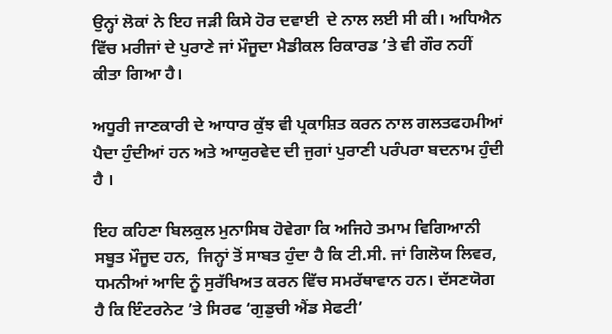ਉਨ੍ਹਾਂ ਲੋਕਾਂ ਨੇ ਇਹ ਜੜੀ ਕਿਸੇ ਹੋਰ ਦਵਾਈ  ਦੇ ਨਾਲ ਲਈ ਸੀ ਕੀ। ਅਧਿਐਨ ਵਿੱਚ ਮਰੀਜਾਂ ਦੇ ਪੁਰਾਣੇ ਜਾਂ ਮੌਜੂਦਾ ਮੈਡੀਕਲ ਰਿਕਾਰਡ ’ਤੇ ਵੀ ਗੌਰ ਨਹੀਂ ਕੀਤਾ ਗਿਆ ਹੈ।

ਅਧੂਰੀ ਜਾਣਕਾਰੀ ਦੇ ਆਧਾਰ ਕੁੱਝ ਵੀ ਪ੍ਰਕਾਸ਼ਿਤ ਕਰਨ ਨਾਲ ਗਲਤਫਹਮੀਆਂ ਪੈਦਾ ਹੁੰਦੀਆਂ ਹਨ ਅਤੇ ਆਯੁਰਵੇਦ ਦੀ ਜੁਗਾਂ ਪੁਰਾਣੀ ਪਰੰਪਰਾ ਬਦਨਾਮ ਹੁੰਦੀ ਹੈ ।

ਇਹ ਕਹਿਣਾ ਬਿਲਕੁਲ ਮੁਨਾਸਿਬ ਹੋਵੇਗਾ ਕਿ ਅਜਿਹੇ ਤਮਾਮ ਵਿਗਿਆਨੀ ਸਬੂਤ ਮੌਜੂਦ ਹਨ,  ਜਿਨ੍ਹਾਂ ਤੋਂ ਸਾਬਤ ਹੁੰਦਾ ਹੈ ਕਿ ਟੀ.ਸੀ. ਜਾਂ ਗਿਲੋਯ ਲਿਵਰ,  ਧਮਨੀਆਂ ਆਦਿ ਨੂੰ ਸੁਰੱਖਿਅਤ ਕਰਨ ਵਿੱਚ ਸਮਰੱਥਾਵਾਨ ਹਨ। ਦੱਸਣਯੋਗ ਹੈ ਕਿ ਇੰਟਰਨੇਟ ’ਤੇ ਸਿਰਫ ‘ਗੁਡੁਚੀ ਐਂਡ ਸੇਫਟੀ’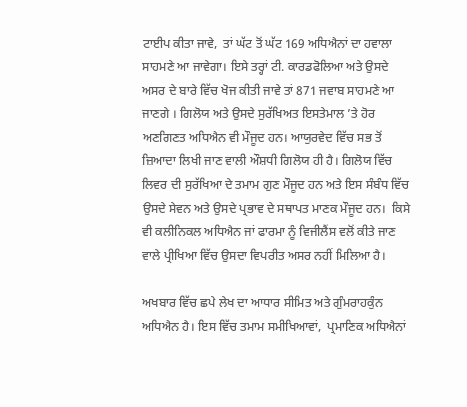ਟਾਈਪ ਕੀਤਾ ਜਾਵੇ,  ਤਾਂ ਘੱਟ ਤੋਂ ਘੱਟ 169 ਅਧਿਐਨਾਂ ਦਾ ਹਵਾਲਾ ਸਾਹਮਣੇ ਆ ਜਾਵੇਗਾ। ਇਸੇ ਤਰ੍ਹਾਂ ਟੀ. ਕਾਰਡਫੋਲਿਆ ਅਤੇ ਉਸਦੇ ਅਸਰ ਦੇ ਬਾਰੇ ਵਿੱਚ ਖੋਜ ਕੀਤੀ ਜਾਵੇ ਤਾਂ 871 ਜਵਾਬ ਸਾਹਮਣੇ ਆ ਜਾਣਗੇ । ਗਿਲੋਯ ਅਤੇ ਉਸਦੇ ਸੁਰੱਖਿਅਤ ਇਸਤੇਮਾਲ ’ਤੇ ਹੋਰ ਅਣਗਿਣਤ ਅਧਿਐਨ ਵੀ ਮੌਜੂਦ ਹਨ। ਆਯੁਰਵੇਦ ਵਿੱਚ ਸਭ ਤੋਂ ਜ਼ਿਆਦਾ ਲਿਖੀ ਜਾਣ ਵਾਲੀ ਔਸ਼ਧੀ ਗਿਲੋਯ ਹੀ ਹੈ। ਗਿਲੋਯ ਵਿੱਚ ਲਿਵਰ ਦੀ ਸੁਰੱਖਿਆ ਦੇ ਤਮਾਮ ਗੁਣ ਮੌਜੂਦ ਹਨ ਅਤੇ ਇਸ ਸੰਬੰਧ ਵਿੱਚ ਉਸਦੇ ਸੇਵਨ ਅਤੇ ਉਸਦੇ ਪ੍ਰਭਾਵ ਦੇ ਸਥਾਪਤ ਮਾਣਕ ਮੌਜੂਦ ਹਨ।  ਕਿਸੇ ਵੀ ਕਲੀਨਿਕਲ ਅਧਿਐਨ ਜਾਂ ਫਾਰਮਾ ਨੂੰ ਵਿਜੀਲੈਂਸ ਵਲੋਂ ਕੀਤੇ ਜਾਣ ਵਾਲੇ ਪ੍ਰੀਖਿਆ ਵਿੱਚ ਉਸਦਾ ਵਿਪਰੀਤ ਅਸਰ ਨਹੀਂ ਮਿਲਿਆ ਹੈ।

ਅਖਬਾਰ ਵਿੱਚ ਛਪੇ ਲੇਖ ਦਾ ਆਧਾਰ ਸੀਮਿਤ ਅਤੇ ਗੁੰਮਰਾਹਕੁੰਨ ਅਧਿਐਨ ਹੈ। ਇਸ ਵਿੱਚ ਤਮਾਮ ਸਮੀਖਿਆਵਾਂ,  ਪ੍ਰਮਾਣਿਕ ਅਧਿਐਨਾਂ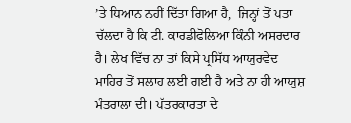’ਤੇ ਧਿਆਨ ਨਹੀਂ ਦਿੱਤਾ ਗਿਆ ਹੈ,  ਜਿਨ੍ਹਾਂ ਤੋਂ ਪਤਾ ਚੱਲਦਾ ਹੈ ਕਿ ਟੀ. ਕਾਰਡੀਫੋਲਿਆ ਕਿੰਨੀ ਅਸਰਦਾਰ ਹੈ। ਲੇਖ ਵਿੱਚ ਨਾ ਤਾਂ ਕਿਸੇ ਪ੍ਰਸਿੱਧ ਆਯੁਰਵੇਦ ਮਾਹਿਰ ਤੋਂ ਸਲਾਹ ਲਈ ਗਈ ਹੈ ਅਤੇ ਨਾ ਹੀ ਆਯੁਸ਼ ਮੰਤਰਾਲਾ ਦੀ। ਪੱਤਰਕਾਰਤਾ ਦੇ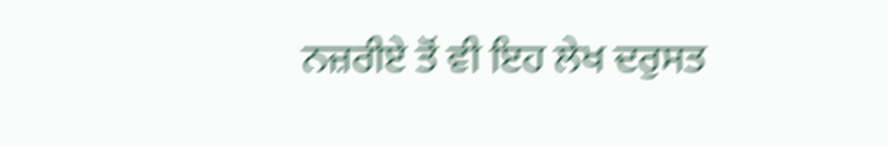ਨਜ਼ਰੀਏ ਤੋਂ ਵੀ ਇਹ ਲੇਖ ਦਰੁਸਤ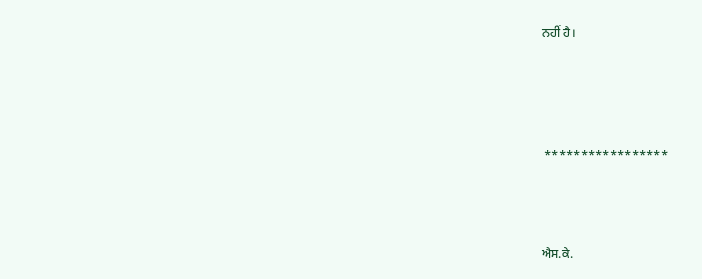ਨਹੀਂ ਹੈ।




 *****************



ਐਸ.ਕੇ.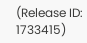(Release ID: 1733415)